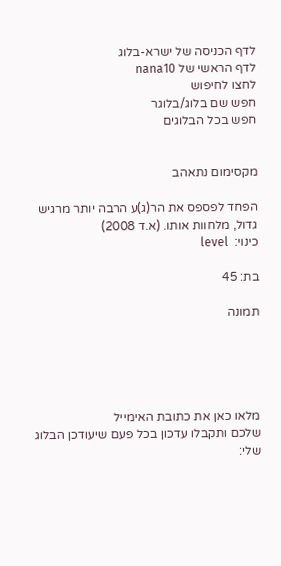לדף הכניסה של ישרא-בלוג
לדף הראשי של nana10
לחצו לחיפוש
חפש שם בלוג/בלוגר
חפש בכל הבלוגים


מקסימום נתאהב

הפחד לפספס את הר(ג)ע הרבה יותר מרגיש גדול, מלחוות אותו. (א.ד 2008)
כינוי:  level

בת: 45

תמונה





מלאו כאן את כתובת האימייל
שלכם ותקבלו עדכון בכל פעם שיעודכן הבלוג שלי: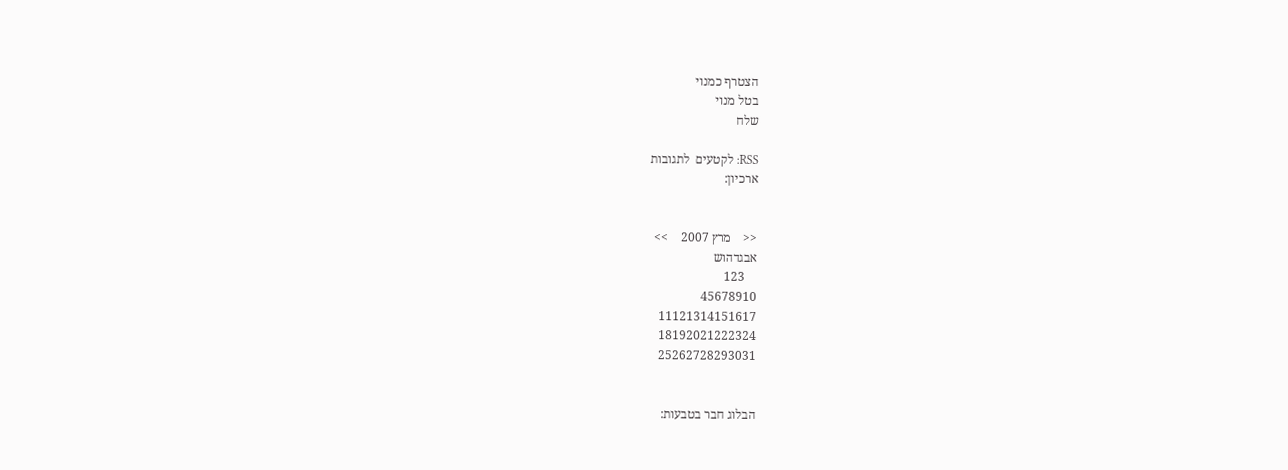הצטרף כמנוי
בטל מנוי
שלח

RSS: לקטעים  לתגובות
ארכיון:


<<    מרץ 2007    >>
אבגדהוש
    123
45678910
11121314151617
18192021222324
25262728293031


הבלוג חבר בטבעות: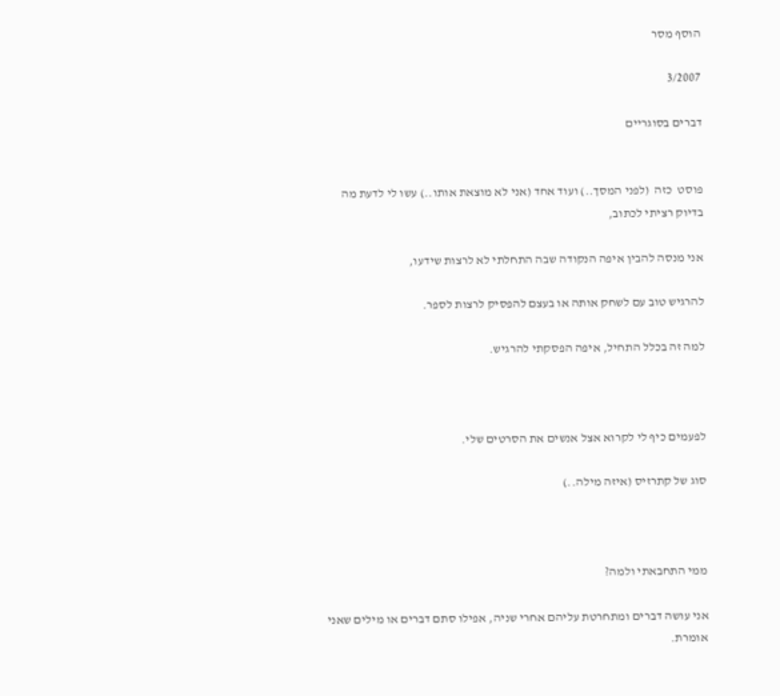הוסף מסר

3/2007

דברים בסוגריים


פוסט  כזה  (לפני המסך..) ועוד אחד (אני לא מוצאת אותו..) עשו לי לדעת מה בדיוק רציתי לכתוב,

אני מנסה להבין איפה הנקודה שבה התחלתי לא לרצות שידעו,

להרגיש טוב עם לשחק אותה או בעצם להפסיק לרצות לספר.

למה זה בכלל התחיל, איפה הפסקתי להרגיש.



לפעמים כיף לי לקרוא אצל אנשים את הסרטים שלי.

סוג של קתרזיס (איזה מילה..)



ממי התחבאתי ולמה?

אני עושה דברים ומתחרטת עליהם אחרי שניה, אפילו סתם דברים או מילים שאני אומרת.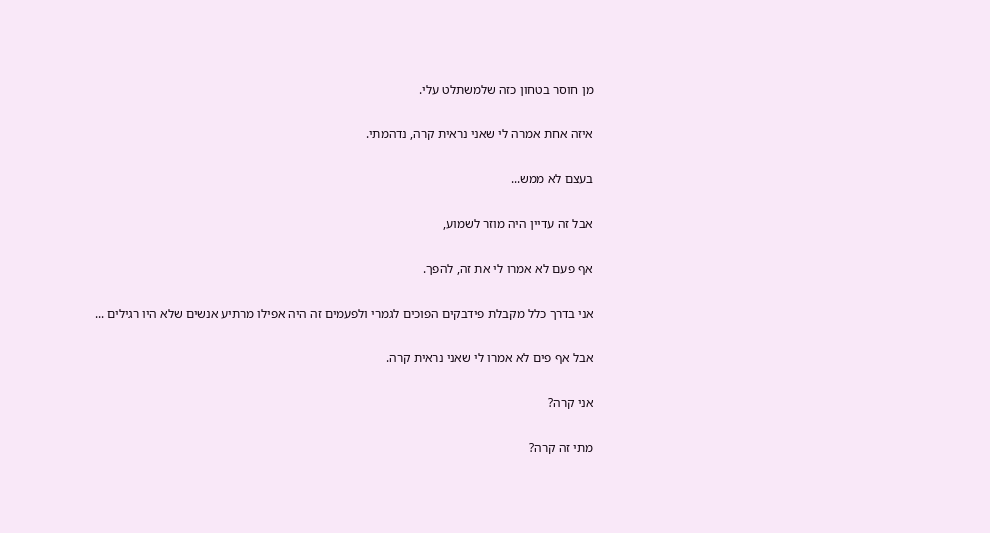מן חוסר בטחון כזה שלמשתלט עלי.

איזה אחת אמרה לי שאני נראית קרה, נדהמתי.

בעצם לא ממש...

אבל זה עדיין היה מוזר לשמוע,

אף פעם לא אמרו לי את זה, להפך.

אני בדרך כלל מקבלת פידבקים הפוכים לגמרי ולפעמים זה היה אפילו מרתיע אנשים שלא היו רגילים ...

אבל אף פים לא אמרו לי שאני נראית קרה.

אני קרה?

מתי זה קרה?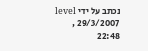נכתב על ידי level , 29/3/2007 22:48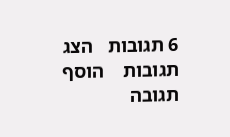6 תגובות   הצג תגובות    הוסף תגובה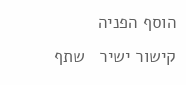הוסף הפניה   קישור ישיר   שתף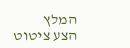המלץ   הצע ציטוט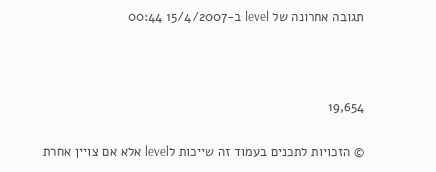תגובה אחרונה של level ב-15/4/2007 00:44



19,654

© הזכויות לתכנים בעמוד זה שייכות לlevel אלא אם צויין אחרת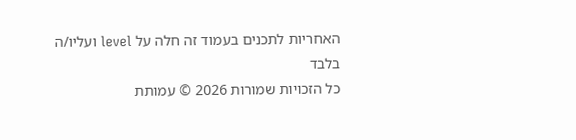האחריות לתכנים בעמוד זה חלה על level ועליו/ה בלבד
כל הזכויות שמורות 2026 © עמותת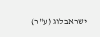ישראבלוג (ע"ר)